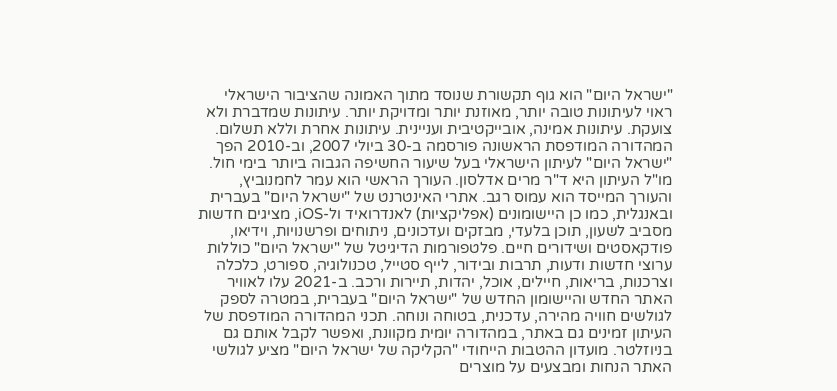"ישראל היום" הוא גוף תקשורת שנוסד מתוך האמונה שהציבור הישראלי ראוי לעיתונות טובה יותר, מאוזנת יותר ומדויקת יותר. עיתונות שמדברת ולא צועקת. עיתונות אמינה, אובייקטיבית ועניינית. עיתונות אחרת וללא תשלום. המהדורה המודפסת הראשונה פורסמה ב-30 ביולי 2007, וב-2010 הפך "ישראל היום" לעיתון הישראלי בעל שיעור החשיפה הגבוה ביותר בימי חול. מו"ל העיתון היא ד"ר מרים אדלסון. העורך הראשי הוא עמר לחמנוביץ, והעורך המייסד הוא עמוס רגב. אתרי האינטרנט של "ישראל היום" בעברית ובאנגלית, כמו כן היישומונים (אפליקציות) לאנדרואיד ול-iOS, מציגים חדשות מסביב לשעון, תוכן בלעדי, מבזקים ועדכונים, ניתוחים ופרשנויות, וידיאו, פודקאסטים ושידורים חיים. פלטפורמות הדיגיטל של "ישראל היום" כוללות ערוצי חדשות ודעות, תרבות ובידור, לייף סטייל, טכנולוגיה, ספורט, כלכלה וצרכנות, בריאות, חיילים, אוכל, יהדות, תיירות ורכב. ב-2021 עלו לאוויר האתר החדש והיישומון החדש של "ישראל היום" בעברית, במטרה לספק לגולשים חוויה מהירה, עדכנית, בטוחה ונוחה. תכני המהדורה המודפסת של העיתון זמינים גם באתר, במהדורה יומית מקוונת, ואפשר לקבל אותם גם בניוזלטר. מועדון ההטבות הייחודי "הקליקה של ישראל היום" מציע לגולשי האתר הנחות ומבצעים על מוצרים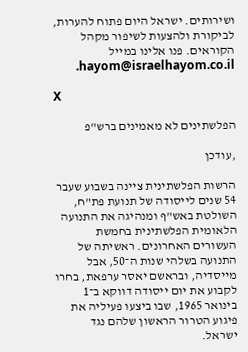ושירותים. ישראל היום פתוח להערות, לביקורת ולהצעות לשיפור מקהל הקוראים. פנו אלינו במייל hayom@israelhayom.co.il.

X

הפלשתינים לא מאמינים ברש"פ

,עודכן

הרשות הפלשתינית ציינה בשבוע שעבר 54 שנים לייסודה של תנועת פת"ח, השולטת באש"ף ומנהיגה את התנועה הלאומית הפלשתינית בחמשת העשורים האחרונים. ראשיתה של התנועה בשלהי שנות ה־50, אבל מייסדיה, ובראשם יאסר ערפאת, בחרו לקבוע את יום ייסודה דווקא ב־1 בינואר 1965, שבו ביצעו פעיליה את פיגוע הטרור הראשון שלהם נגד ישראל.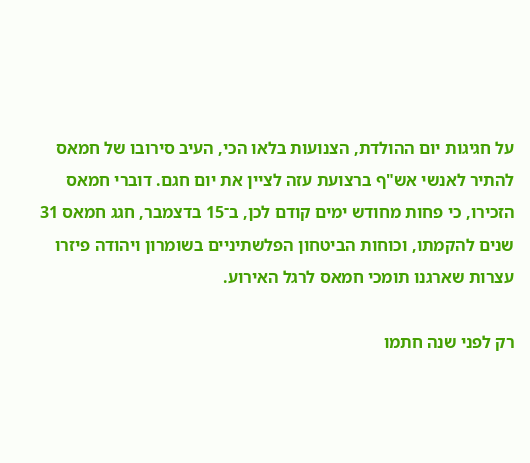על חגיגות יום ההולדת, הצנועות בלאו הכי, העיב סירובו של חמאס להתיר לאנשי אש"ף ברצועת עזה לציין את יום חגם. דוברי חמאס הזכירו, כי פחות מחודש ימים קודם לכן, ב־15 בדצמבר, חגג חמאס 31 שנים להקמתו, וכוחות הביטחון הפלשתיניים בשומרון ויהודה פיזרו עצרות שארגנו תומכי חמאס לרגל האירוע.

רק לפני שנה חתמו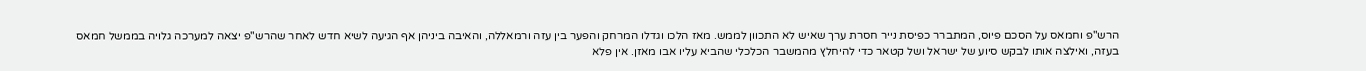הרש"פ וחמאס על הסכם פיוס, המתברר כפיסת נייר חסרת ערך שאיש לא התכוון לממש. מאז הלכו וגדלו המרחק והפער בין עזה ורמאללה, והאיבה ביניהן אף הגיעה לשיא חדש לאחר שהרש"פ יצאה למערכה גלויה בממשל חמאס בעזה, ואילצה אותו לבקש סיוע של ישראל ושל קטאר כדי להיחלץ מהמשבר הכלכלי שהביא עליו אבו מאזן. אין פלא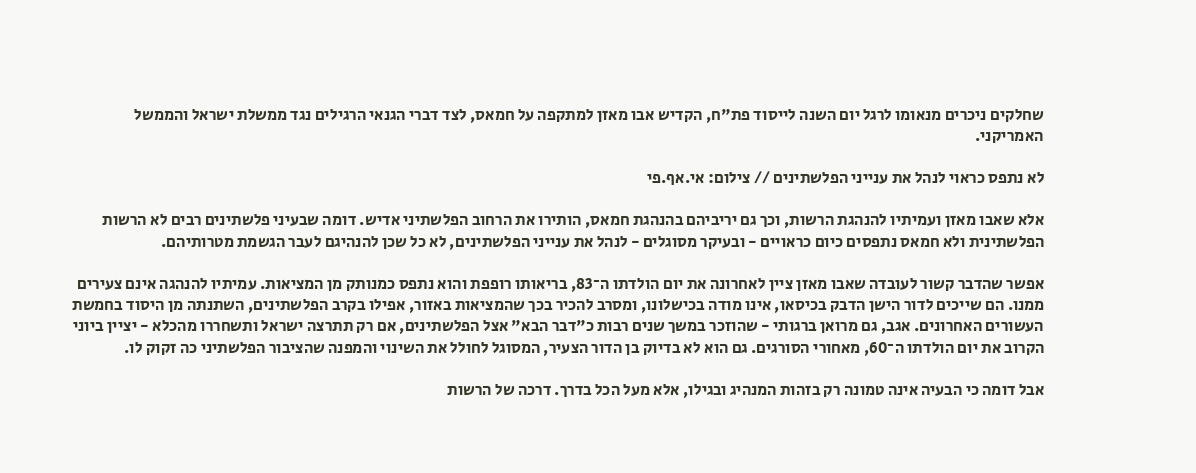שחלקים ניכרים מנאומו לרגל יום השנה לייסוד פת"ח, הקדיש אבו מאזן למתקפה על חמאס, לצד דברי הגנאי הרגילים נגד ממשלת ישראל והממשל האמריקני.

לא נתפס כראוי לנהל את ענייני הפלשתינים // צילום: אי.אף.פי

אלא שאבו מאזן ועמיתיו להנהגת הרשות, וכך גם יריביהם בהנהגת חמאס, הותירו את הרחוב הפלשתיני אדיש. דומה שבעיני פלשתינים רבים לא הרשות הפלשתינית ולא חמאס נתפסים כיום כראויים - ובעיקר מסוגלים - לנהל את ענייני הפלשתינים, לא כל שכן להנהיגם לעבר הגשמת מטרותיהם.

אפשר שהדבר קשור לעובדה שאבו מאזן ציין לאחרונה את יום הולדתו ה־83, בריאותו רופפת והוא נתפס כמנותק מן המציאות. עמיתיו להנהגה אינם צעירים ממנו. הם שייכים לדור הישן הדבק בכיסאו, אינו מודה בכישלונו, ומסרב להכיר בכך שהמציאות באזור, אפילו בקרב הפלשתינים, השתנתה מן היסוד בחמשת העשורים האחרונים. אגב, גם מרואן ברגותי - שהוזכר במשך שנים רבות כ"דבר הבא" אצל הפלשתינים, אם רק תתרצה ישראל ותשחררו מהכלא - יציין ביוני הקרוב את יום הולדתו ה־60, מאחורי הסורגים. גם הוא לא בדיוק בן הדור הצעיר, המסוגל לחולל את השינוי והמפנה שהציבור הפלשתיני כה זקוק לו.

אבל דומה כי הבעיה אינה טמונה רק בזהות המנהיג ובגילו, אלא מעל הכל בדרך. דרכה של הרשות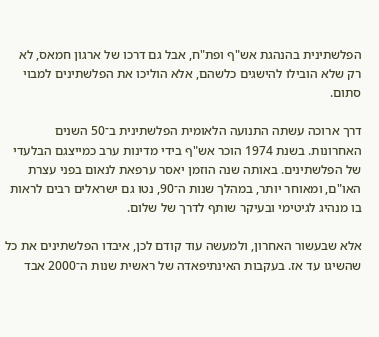הפלשתינית בהנהגת אש"ף ופת"ח, אבל גם דרכו של ארגון חמאס, לא רק שלא הובילו להישגים כלשהם, אלא הוליכו את הפלשתינים למבוי סתום.

דרך ארוכה עשתה התנועה הלאומית הפלשתינית ב־50 השנים האחרונות. בשנת 1974 הוכר אש"ף בידי מדינות ערב כמייצגם הבלעדי של הפלשתינים. באותה שנה הוזמן יאסר ערפאת לנאום בפני עצרת האו"ם, ומאוחר יותר, במהלך שנות ה־90, נטו גם ישראלים רבים לראות בו מנהיג לגיטימי ובעיקר שותף לדרך של שלום.

אלא שבעשור האחרון, ולמעשה עוד קודם לכן, איבדו הפלשתינים את כל שהשיגו עד אז. בעקבות האינתיפאדה של ראשית שנות ה־2000 אבד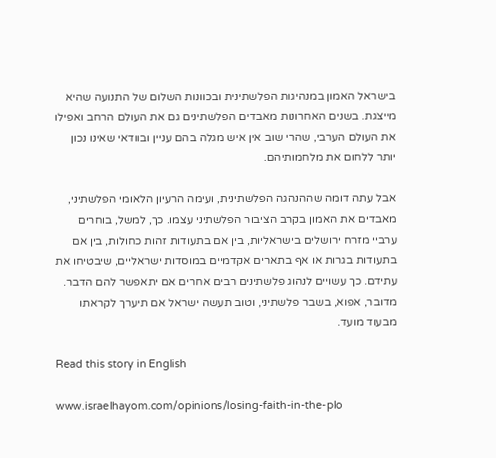בישראל האמון במנהיגות הפלשתינית ובכוונות השלום של התנועה שהיא מייצגת. בשנים האחרונות מאבדים הפלשתינים גם את העולם הרחב ואפילו את העולם הערבי, שהרי שוב אין איש מגלה בהם עניין ובוודאי שאינו נכון יותר ללחום את מלחמותיהם.

אבל עתה דומה שההנהגה הפלשתינית, ועימה הרעיון הלאומי הפלשתיני, מאבדים את האמון בקרב הציבור הפלשתיני עצמו. כך, למשל, בוחרים ערביי מזרח ירושלים בישראליות, בין אם בתעודות זהות כחולות, בין אם בתעודות בגרות או אף בתארים אקדמיים במוסדות ישראליים, שיבטיחו את עתידם. כך עשויים לנהוג פלשתינים רבים אחרים אם יתאפשר להם הדבר. מדובר, אפוא, בשבר פלשתיני, וטוב תעשה ישראל אם תיערך לקראתו מבעוד מועד.

Read this story in English

www.israelhayom.com/opinions/losing-faith-in-the-plo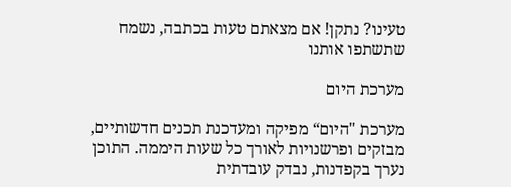טעינו? נתקן! אם מצאתם טעות בכתבה, נשמח שתשתפו אותנו

מערכת היום

מערכת "היום“ מפיקה ומעדכנת תכנים חדשותיים, מבזקים ופרשנויות לאורך כל שעות היממה. התוכן נערך בקפדנות, נבדק עובדתית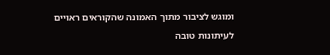ומוגש לציבור מתוך האמונה שהקוראים ראויים לעיתונות טובה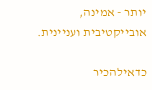יותר - אמינה, אובייקטיבית ועניינית.

כדאילהכיר